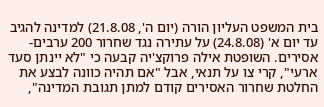בית המשפט העליון הורה (יום ה', 21.8.08) למדינה להגיב עד יום א' (24.8.08) על עתירה נגד שחרור 200 ערבים-אסירים. השופטת אילה פרוקצ'יה קבעה כי "לא יינתן סעד ארעי", קרי צו על תנאי, אבל "אם תהיה כוונה לבצע את החלטת שחרור האסירים קודם למתן תגובת המדינה",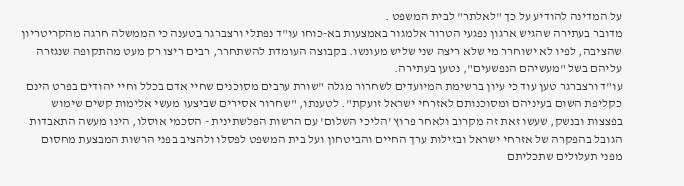על המדינה להודיע על כך "לאלתר" לבית המשפט .
מדובר בעתירה שהגיש ארגון נפגעי הטרור אלמגור באמצעות בא-כוחו עו"ד נפתלי ורצברגר בטענה כי הממשלה חרגה מהקריטריון שהציבה, לפיו לא ישוחרר מי שלא ריצה שני שליש מעונשו. בקבוצה העומדת להשתחרר, רבים ריצו רק מעט מהתקופה שנגזרה עליהם בשל "מעשיהם הנפשעים", נטען בעתירה.
עו"ד ורצברגר טען עוד כי עיון ברשימת המיועדים לשחרור מגלה "שורת ערבים מסוכנים שחיי אדם בכלל וחיי יהודים בפרט הינם כקליפת השום בעיניהם ומסוכנותם לאזרחי ישראל זועקת". לטענתו, "שחרור אסירים שביצעו מעשי אלימות קשים שימוש בפצצות ובנשק, שעשו זאת זה מקרוב ולאחר פרוץ 'הליכי השלום' עם הרשות הפלשתינית - הסכמי אוסלו, הינו מעשה התאבדות הגובל בהפקרה של אזרחי ישראל ובזילות ערך החיים והביטחון ועל בית המשפט לפסלו ולהציב בפני הרשות המבצעת מחסום מפני תעלולים שתכליתם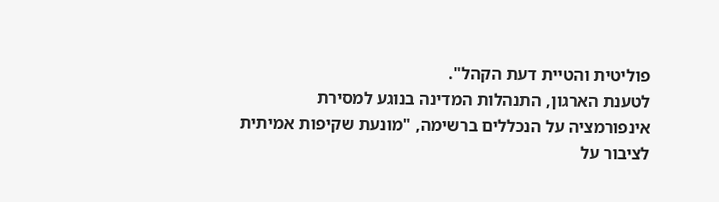פוליטית והטיית דעת הקהל".
לטענת הארגון, התנהלות המדינה בנוגע למסירת אינפורמציה על הנכללים ברשימה, "מונעת שקיפות אמיתית לציבור על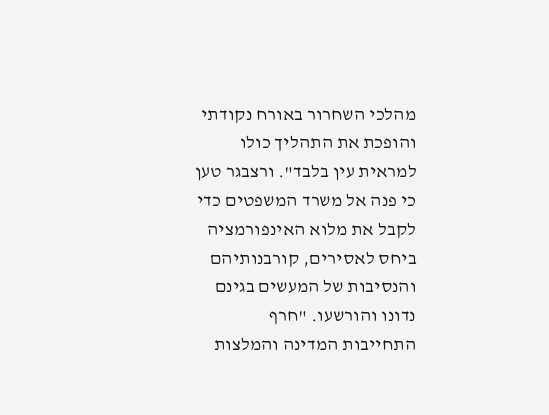מהלכי השחרור באורח נקודתי והופכת את התהליך כולו למראית עין בלבד". ורצבגר טען כי פנה אל משרד המשפטים כדי לקבל את מלוא האינפורמציה ביחס לאסירים, קורבנותיהם והנסיבות של המעשים בגינם נדונו והורשעו. "חרף התחייבות המדינה והמלצות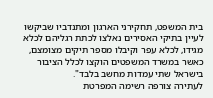בית המשפט, תחקירני הארגון ומתנדביו שביקשו לעיין בתיקי האסירים נאלצו לכתת רגליהם לכלא מגידו, לכלא עפר וקיבלו מספר תיקים מצומצם, כאשר במשרד המשפטים הוקצו לכלל הציבור בישראל שתי עמדות מחשב בלבד".
לעתירה צורפה רשימה המפרטת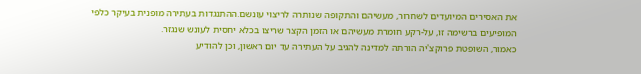את האסירים המיועדים לשחרור, מעשיהם והתקופה שנותרה לריצוי עונשם.ההתנגדות בעתירה מופנית בעיקר כלפי המופיעים ברשימה זו, על-רקע חומרת מעשיהם או הזמן הקצר שריצו בכלא יחסית לעונש שנגזר.
כאמור, השופטת פרוקצ'יה הורתה למדינה להגיב על העתירה עד יום ראשון, וכן להודיע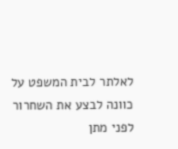לאלתר לבית המשפט על כוונה לבצע את השחרור לפני מתן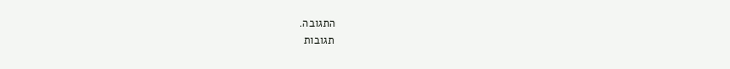התגובה.
תגובות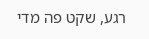רגע, שקט פה מדי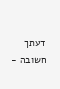דעתך חשובה -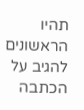תהיו הראשונים להגיב על הכתבה